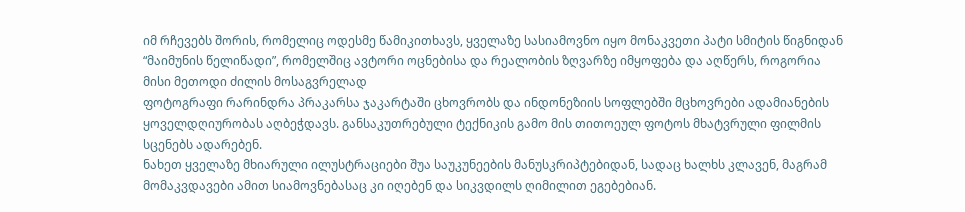იმ რჩევებს შორის, რომელიც ოდესმე წამიკითხავს, ყველაზე სასიამოვნო იყო მონაკვეთი პატი სმიტის წიგნიდან “მაიმუნის წელიწადი”, რომელშიც ავტორი ოცნებისა და რეალობის ზღვარზე იმყოფება და აღწერს, როგორია მისი მეთოდი ძილის მოსაგვრელად
ფოტოგრაფი რარინდრა პრაკარსა ჯაკარტაში ცხოვრობს და ინდონეზიის სოფლებში მცხოვრები ადამიანების ყოველდღიურობას აღბეჭდავს. განსაკუთრებული ტექნიკის გამო მის თითოეულ ფოტოს მხატვრული ფილმის სცენებს ადარებენ.
ნახეთ ყველაზე მხიარული ილუსტრაციები შუა საუკუნეების მანუსკრიპტებიდან, სადაც ხალხს კლავენ, მაგრამ მომაკვდავები ამით სიამოვნებასაც კი იღებენ და სიკვდილს ღიმილით ეგებებიან.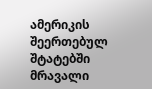ამერიკის შეერთებულ შტატებში მრავალი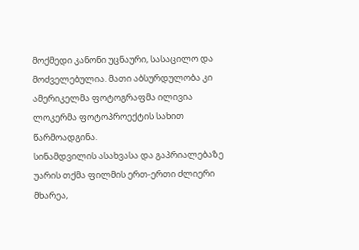მოქმედი კანონი უცნაური, სასაცილო და მოძველებულია. მათი აბსურდულობა კი ამერიკელმა ფოტოგრაფმა ილივია ლოკერმა ფოტოპროექტის სახით წარმოადგინა.
სინამდვილის ასახვასა და გაპრიალებაზე უარის თქმა ფილმის ერთ-ერთი ძლიერი მხარეა,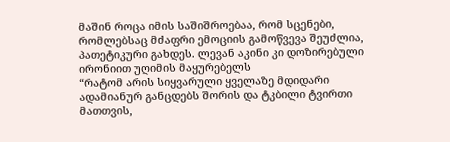მაშინ როცა იმის საშიშროებაა, რომ სცენები, რომლებსაც მძაფრი ემოციის გამოწვევა შეუძლია, პათეტიკური გახდეს. ლევან აკინი კი დოზირებული ირონიით უღიმის მაყურებელს
“რატომ არის სიყვარული ყველაზე მდიდარი ადამიანურ განცდებს შორის და ტკბილი ტვირთი მათთვის,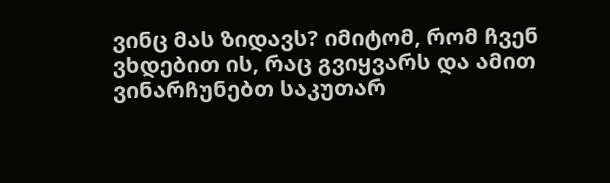ვინც მას ზიდავს? იმიტომ, რომ ჩვენ ვხდებით ის, რაც გვიყვარს და ამით ვინარჩუნებთ საკუთარ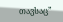თავსაც”